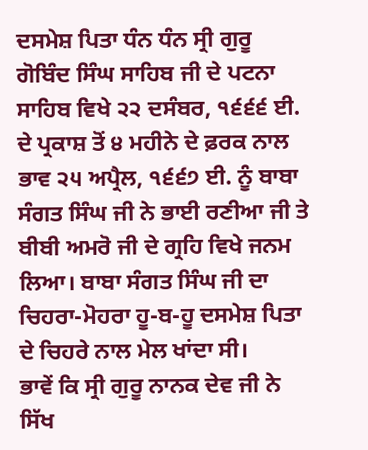ਦਸਮੇਸ਼ ਪਿਤਾ ਧੰਨ ਧੰਨ ਸ੍ਰੀ ਗੁਰੂ ਗੋਬਿੰਦ ਸਿੰਘ ਸਾਹਿਬ ਜੀ ਦੇ ਪਟਨਾ ਸਾਹਿਬ ਵਿਖੇ ੨੨ ਦਸੰਬਰ, ੧੬੬੬ ਈ. ਦੇ ਪ੍ਰਕਾਸ਼ ਤੋਂ ੪ ਮਹੀਨੇ ਦੇ ਫ਼ਰਕ ਨਾਲ ਭਾਵ ੨੫ ਅਪ੍ਰੈਲ, ੧੬੬੭ ਈ. ਨੂੰ ਬਾਬਾ ਸੰਗਤ ਸਿੰਘ ਜੀ ਨੇ ਭਾਈ ਰਣੀਆ ਜੀ ਤੇ ਬੀਬੀ ਅਮਰੋ ਜੀ ਦੇ ਗ੍ਰਹਿ ਵਿਖੇ ਜਨਮ ਲਿਆ। ਬਾਬਾ ਸੰਗਤ ਸਿੰਘ ਜੀ ਦਾ ਚਿਹਰਾ-ਮੋਹਰਾ ਹੂ-ਬ-ਹੂ ਦਸਮੇਸ਼ ਪਿਤਾ ਦੇ ਚਿਹਰੇ ਨਾਲ ਮੇਲ ਖਾਂਦਾ ਸੀ।
ਭਾਵੇਂ ਕਿ ਸ੍ਰੀ ਗੁਰੂ ਨਾਨਕ ਦੇਵ ਜੀ ਨੇ ਸਿੱਖ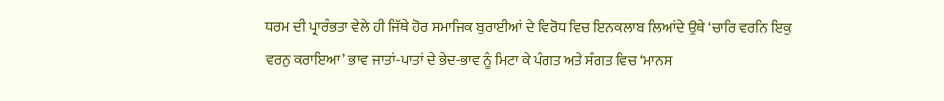ਧਰਮ ਦੀ ਪ੍ਰਾਰੰਭਤਾ ਵੇਲੇ ਹੀ ਜਿੱਥੇ ਹੋਰ ਸਮਾਜਿਕ ਬੁਰਾਈਆਂ ਦੇ ਵਿਰੋਧ ਵਿਚ ਇਨਕਲਾਬ ਲਿਆਂਦੇ ਉਥੇ ‘ਚਾਰਿ ਵਰਨਿ ਇਕੁ ਵਰਨੁ ਕਰਾਇਆ’ ਭਾਵ ਜਾਤਾਂ-ਪਾਤਾਂ ਦੇ ਭੇਦ-ਭਾਵ ਨੂੰ ਮਿਟਾ ਕੇ ਪੰਗਤ ਅਤੇ ਸੰਗਤ ਵਿਚ ‘ਮਾਨਸ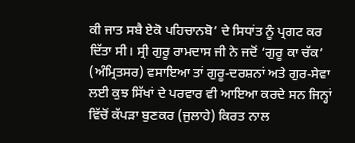ਕੀ ਜਾਤ ਸਬੈ ਏਕੋ ਪਹਿਚਾਨਬੋ’ ਦੇ ਸਿਧਾਂਤ ਨੂੰ ਪ੍ਰਗਟ ਕਰ ਦਿੱਤਾ ਸੀ। ਸ੍ਰੀ ਗੁਰੂ ਰਾਮਦਾਸ ਜੀ ਨੇ ਜਦੋਂ ‘ਗੁਰੂ ਕਾ ਚੱਕ’ (ਅੰਮ੍ਰਿਤਸਰ) ਵਸਾਇਆ ਤਾਂ ਗੁਰੂ-ਦਰਸ਼ਨਾਂ ਅਤੇ ਗੁਰ-ਸੇਵਾ ਲਈ ਕੁਝ ਸਿੱਖਾਂ ਦੇ ਪਰਵਾਰ ਵੀ ਆਇਆ ਕਰਦੇ ਸਨ ਜਿਨ੍ਹਾਂ ਵਿੱਚੋਂ ਕੱਪੜਾ ਬੁਣਕਰ (ਜੁਲਾਹੇ) ਕਿਰਤ ਨਾਲ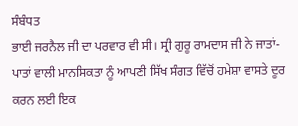ਸੰਬੰਧਤ
ਭਾਈ ਜਰਨੈਲ ਜੀ ਦਾ ਪਰਵਾਰ ਵੀ ਸੀ। ਸ੍ਰੀ ਗੁਰੂ ਰਾਮਦਾਸ ਜੀ ਨੇ ਜਾਤਾਂ-ਪਾਤਾਂ ਵਾਲੀ ਮਾਨਸਿਕਤਾ ਨੂੰ ਆਪਣੀ ਸਿੱਖ ਸੰਗਤ ਵਿੱਚੋਂ ਹਮੇਸ਼ਾ ਵਾਸਤੇ ਦੂਰ ਕਰਨ ਲਈ ਇਕ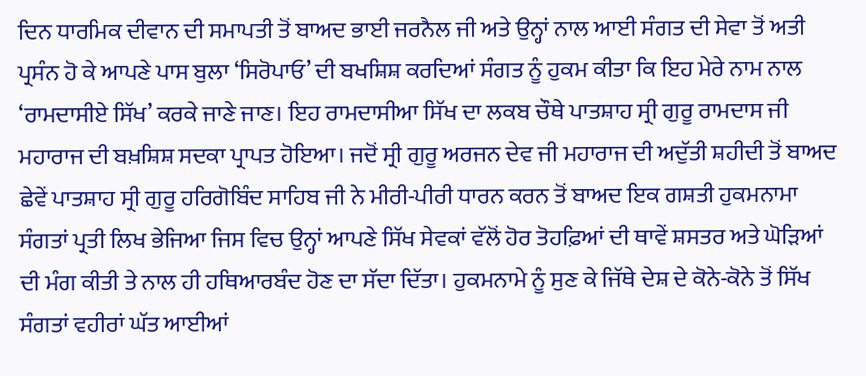ਦਿਨ ਧਾਰਮਿਕ ਦੀਵਾਨ ਦੀ ਸਮਾਪਤੀ ਤੋਂ ਬਾਅਦ ਭਾਈ ਜਰਨੈਲ ਜੀ ਅਤੇ ਉਨ੍ਹਾਂ ਨਾਲ ਆਈ ਸੰਗਤ ਦੀ ਸੇਵਾ ਤੋਂ ਅਤੀ ਪ੍ਰਸੰਨ ਹੋ ਕੇ ਆਪਣੇ ਪਾਸ ਬੁਲਾ ‘ਸਿਰੋਪਾਓ’ ਦੀ ਬਖਸ਼ਿਸ਼ ਕਰਦਿਆਂ ਸੰਗਤ ਨੂੰ ਹੁਕਮ ਕੀਤਾ ਕਿ ਇਹ ਮੇਰੇ ਨਾਮ ਨਾਲ ‘ਰਾਮਦਾਸੀਏ ਸਿੱਖ’ ਕਰਕੇ ਜਾਣੇ ਜਾਣ। ਇਹ ਰਾਮਦਾਸੀਆ ਸਿੱਖ ਦਾ ਲਕਬ ਚੌਥੇ ਪਾਤਸ਼ਾਹ ਸ੍ਰੀ ਗੁਰੂ ਰਾਮਦਾਸ ਜੀ ਮਹਾਰਾਜ ਦੀ ਬਖ਼ਸ਼ਿਸ਼ ਸਦਕਾ ਪ੍ਰਾਪਤ ਹੋਇਆ। ਜਦੋਂ ਸ੍ਰੀ ਗੁਰੂ ਅਰਜਨ ਦੇਵ ਜੀ ਮਹਾਰਾਜ ਦੀ ਅਦੁੱਤੀ ਸ਼ਹੀਦੀ ਤੋਂ ਬਾਅਦ ਛੇਵੇਂ ਪਾਤਸ਼ਾਹ ਸ੍ਰੀ ਗੁਰੂ ਹਰਿਗੋਬਿੰਦ ਸਾਹਿਬ ਜੀ ਨੇ ਮੀਰੀ-ਪੀਰੀ ਧਾਰਨ ਕਰਨ ਤੋਂ ਬਾਅਦ ਇਕ ਗਸ਼ਤੀ ਹੁਕਮਨਾਮਾ ਸੰਗਤਾਂ ਪ੍ਰਤੀ ਲਿਖ ਭੇਜਿਆ ਜਿਸ ਵਿਚ ਉਨ੍ਹਾਂ ਆਪਣੇ ਸਿੱਖ ਸੇਵਕਾਂ ਵੱਲੋਂ ਹੋਰ ਤੋਹਫ਼ਿਆਂ ਦੀ ਥਾਵੇਂ ਸ਼ਸਤਰ ਅਤੇ ਘੋੜਿਆਂ ਦੀ ਮੰਗ ਕੀਤੀ ਤੇ ਨਾਲ ਹੀ ਹਥਿਆਰਬੰਦ ਹੋਣ ਦਾ ਸੱਦਾ ਦਿੱਤਾ। ਹੁਕਮਨਾਮੇ ਨੂੰ ਸੁਣ ਕੇ ਜਿੱਥੇ ਦੇਸ਼ ਦੇ ਕੋਨੇ-ਕੋਨੇ ਤੋਂ ਸਿੱਖ ਸੰਗਤਾਂ ਵਹੀਰਾਂ ਘੱਤ ਆਈਆਂ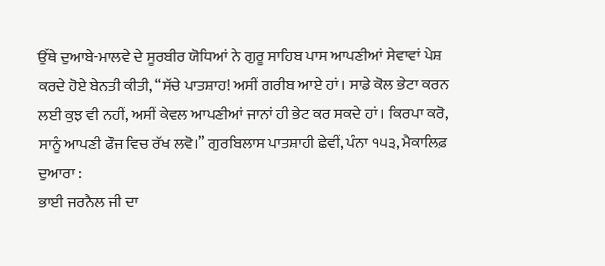ਉੱਥੇ ਦੁਆਬੇ-ਮਾਲਵੇ ਦੇ ਸੂਰਬੀਰ ਯੋਧਿਆਂ ਨੇ ਗੁਰੂ ਸਾਹਿਬ ਪਾਸ ਆਪਣੀਆਂ ਸੇਵਾਵਾਂ ਪੇਸ਼ ਕਰਦੇ ਹੋਏ ਬੇਨਤੀ ਕੀਤੀ, “ਸੱਚੇ ਪਾਤਸ਼ਾਹ! ਅਸੀਂ ਗਰੀਬ ਆਏ ਹਾਂ। ਸਾਡੇ ਕੋਲ ਭੇਟਾ ਕਰਨ ਲਈ ਕੁਝ ਵੀ ਨਹੀਂ, ਅਸੀਂ ਕੇਵਲ ਆਪਣੀਆਂ ਜਾਨਾਂ ਹੀ ਭੇਟ ਕਰ ਸਕਦੇ ਹਾਂ। ਕਿਰਪਾ ਕਰੋ, ਸਾਨੂੰ ਆਪਣੀ ਫੌਜ ਵਿਚ ਰੱਖ ਲਵੋ।” ਗੁਰਬਿਲਾਸ ਪਾਤਸ਼ਾਹੀ ਛੇਵੀਂ, ਪੰਨਾ ੧੫੩, ਮੈਕਾਲਿਫ਼ ਦੁਆਰਾ :
ਭਾਈ ਜਰਨੈਲ ਜੀ ਦਾ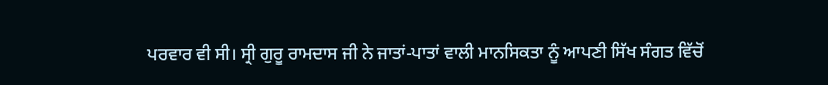ਪਰਵਾਰ ਵੀ ਸੀ। ਸ੍ਰੀ ਗੁਰੂ ਰਾਮਦਾਸ ਜੀ ਨੇ ਜਾਤਾਂ-ਪਾਤਾਂ ਵਾਲੀ ਮਾਨਸਿਕਤਾ ਨੂੰ ਆਪਣੀ ਸਿੱਖ ਸੰਗਤ ਵਿੱਚੋਂ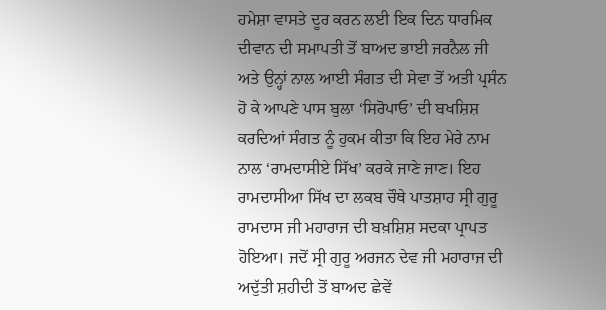ਹਮੇਸ਼ਾ ਵਾਸਤੇ ਦੂਰ ਕਰਨ ਲਈ ਇਕ ਦਿਨ ਧਾਰਮਿਕ ਦੀਵਾਨ ਦੀ ਸਮਾਪਤੀ ਤੋਂ ਬਾਅਦ ਭਾਈ ਜਰਨੈਲ ਜੀ ਅਤੇ ਉਨ੍ਹਾਂ ਨਾਲ ਆਈ ਸੰਗਤ ਦੀ ਸੇਵਾ ਤੋਂ ਅਤੀ ਪ੍ਰਸੰਨ ਹੋ ਕੇ ਆਪਣੇ ਪਾਸ ਬੁਲਾ ‘ਸਿਰੋਪਾਓ’ ਦੀ ਬਖਸ਼ਿਸ਼ ਕਰਦਿਆਂ ਸੰਗਤ ਨੂੰ ਹੁਕਮ ਕੀਤਾ ਕਿ ਇਹ ਮੇਰੇ ਨਾਮ ਨਾਲ ‘ਰਾਮਦਾਸੀਏ ਸਿੱਖ’ ਕਰਕੇ ਜਾਣੇ ਜਾਣ। ਇਹ ਰਾਮਦਾਸੀਆ ਸਿੱਖ ਦਾ ਲਕਬ ਚੌਥੇ ਪਾਤਸ਼ਾਹ ਸ੍ਰੀ ਗੁਰੂ ਰਾਮਦਾਸ ਜੀ ਮਹਾਰਾਜ ਦੀ ਬਖ਼ਸ਼ਿਸ਼ ਸਦਕਾ ਪ੍ਰਾਪਤ ਹੋਇਆ। ਜਦੋਂ ਸ੍ਰੀ ਗੁਰੂ ਅਰਜਨ ਦੇਵ ਜੀ ਮਹਾਰਾਜ ਦੀ ਅਦੁੱਤੀ ਸ਼ਹੀਦੀ ਤੋਂ ਬਾਅਦ ਛੇਵੇਂ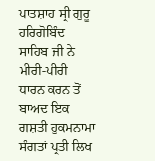ਪਾਤਸ਼ਾਹ ਸ੍ਰੀ ਗੁਰੂ ਹਰਿਗੋਬਿੰਦ ਸਾਹਿਬ ਜੀ ਨੇ ਮੀਰੀ-ਪੀਰੀ ਧਾਰਨ ਕਰਨ ਤੋਂ ਬਾਅਦ ਇਕ ਗਸ਼ਤੀ ਹੁਕਮਨਾਮਾ ਸੰਗਤਾਂ ਪ੍ਰਤੀ ਲਿਖ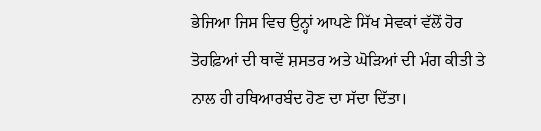ਭੇਜਿਆ ਜਿਸ ਵਿਚ ਉਨ੍ਹਾਂ ਆਪਣੇ ਸਿੱਖ ਸੇਵਕਾਂ ਵੱਲੋਂ ਹੋਰ ਤੋਹਫ਼ਿਆਂ ਦੀ ਥਾਵੇਂ ਸ਼ਸਤਰ ਅਤੇ ਘੋੜਿਆਂ ਦੀ ਮੰਗ ਕੀਤੀ ਤੇ ਨਾਲ ਹੀ ਹਥਿਆਰਬੰਦ ਹੋਣ ਦਾ ਸੱਦਾ ਦਿੱਤਾ।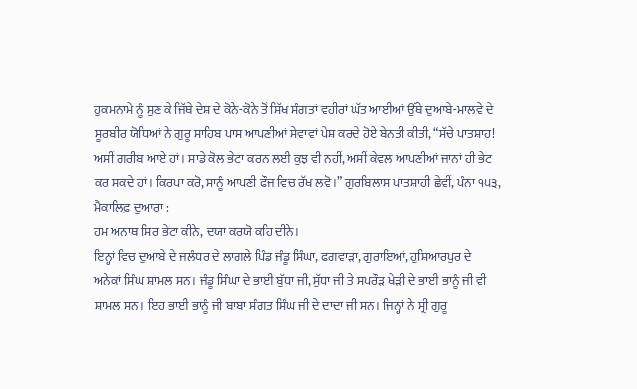ਹੁਕਮਨਾਮੇ ਨੂੰ ਸੁਣ ਕੇ ਜਿੱਥੇ ਦੇਸ਼ ਦੇ ਕੋਨੇ-ਕੋਨੇ ਤੋਂ ਸਿੱਖ ਸੰਗਤਾਂ ਵਹੀਰਾਂ ਘੱਤ ਆਈਆਂ ਉੱਥੇ ਦੁਆਬੇ-ਮਾਲਵੇ ਦੇ ਸੂਰਬੀਰ ਯੋਧਿਆਂ ਨੇ ਗੁਰੂ ਸਾਹਿਬ ਪਾਸ ਆਪਣੀਆਂ ਸੇਵਾਵਾਂ ਪੇਸ਼ ਕਰਦੇ ਹੋਏ ਬੇਨਤੀ ਕੀਤੀ, “ਸੱਚੇ ਪਾਤਸ਼ਾਹ! ਅਸੀਂ ਗਰੀਬ ਆਏ ਹਾਂ। ਸਾਡੇ ਕੋਲ ਭੇਟਾ ਕਰਨ ਲਈ ਕੁਝ ਵੀ ਨਹੀਂ, ਅਸੀਂ ਕੇਵਲ ਆਪਣੀਆਂ ਜਾਨਾਂ ਹੀ ਭੇਟ ਕਰ ਸਕਦੇ ਹਾਂ। ਕਿਰਪਾ ਕਰੋ, ਸਾਨੂੰ ਆਪਣੀ ਫੌਜ ਵਿਚ ਰੱਖ ਲਵੋ।” ਗੁਰਬਿਲਾਸ ਪਾਤਸ਼ਾਹੀ ਛੇਵੀਂ, ਪੰਨਾ ੧੫੩, ਮੈਕਾਲਿਫ਼ ਦੁਆਰਾ :
ਹਮ ਅਨਾਥ ਸਿਰ ਭੇਟਾ ਕੀਨੇ, ਦਯਾ ਕਰਯੋ ਕਹਿ ਦੀਨੇ।
ਇਨ੍ਹਾਂ ਵਿਚ ਦੁਆਬੇ ਦੇ ਜਲੰਧਰ ਦੇ ਲਾਗਲੇ ਪਿੰਡ ਜੰਡੂ ਸਿੰਘਾ, ਫਗਵਾੜਾ, ਗੁਰਾਇਆਂ, ਹੁਸ਼ਿਆਰਪੁਰ ਦੇ ਅਨੇਕਾਂ ਸਿੰਘ ਸ਼ਾਮਲ ਸਨ। ਜੰਡੂ ਸਿੰਘਾ ਦੇ ਭਾਈ ਬੁੱਧਾ ਜੀ, ਸੁੱਧਾ ਜੀ ਤੇ ਸਪਰੌੜ ਖੇੜੀ ਦੇ ਭਾਈ ਭਾਨੂੰ ਜੀ ਵੀ ਸ਼ਾਮਲ ਸਨ। ਇਹ ਭਾਈ ਭਾਨੂੰ ਜੀ ਬਾਬਾ ਸੰਗਤ ਸਿੰਘ ਜੀ ਦੇ ਦਾਦਾ ਜੀ ਸਨ। ਜਿਨ੍ਹਾਂ ਨੇ ਸ੍ਰੀ ਗੁਰੂ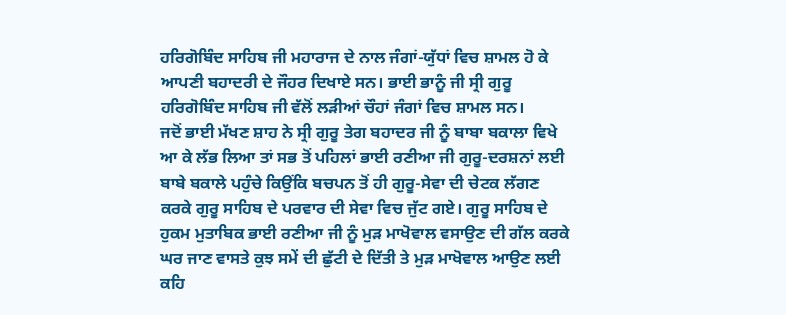ਹਰਿਗੋਬਿੰਦ ਸਾਹਿਬ ਜੀ ਮਹਾਰਾਜ ਦੇ ਨਾਲ ਜੰਗਾਂ-ਯੁੱਧਾਂ ਵਿਚ ਸ਼ਾਮਲ ਹੋ ਕੇ ਆਪਣੀ ਬਹਾਦਰੀ ਦੇ ਜੌਹਰ ਦਿਖਾਏ ਸਨ। ਭਾਈ ਭਾਨੂੰ ਜੀ ਸ੍ਰੀ ਗੁਰੂ ਹਰਿਗੋਬਿੰਦ ਸਾਹਿਬ ਜੀ ਵੱਲੋਂ ਲੜੀਆਂ ਚੌਹਾਂ ਜੰਗਾਂ ਵਿਚ ਸ਼ਾਮਲ ਸਨ।
ਜਦੋਂ ਭਾਈ ਮੱਖਣ ਸ਼ਾਹ ਨੇ ਸ੍ਰੀ ਗੁਰੂ ਤੇਗ ਬਹਾਦਰ ਜੀ ਨੂੰ ਬਾਬਾ ਬਕਾਲਾ ਵਿਖੇ ਆ ਕੇ ਲੱਭ ਲਿਆ ਤਾਂ ਸਭ ਤੋਂ ਪਹਿਲਾਂ ਭਾਈ ਰਣੀਆ ਜੀ ਗੁਰੂ-ਦਰਸ਼ਨਾਂ ਲਈ ਬਾਬੇ ਬਕਾਲੇ ਪਹੁੰਚੇ ਕਿਉਂਕਿ ਬਚਪਨ ਤੋਂ ਹੀ ਗੁਰੂ-ਸੇਵਾ ਦੀ ਚੇਟਕ ਲੱਗਣ ਕਰਕੇ ਗੁਰੂ ਸਾਹਿਬ ਦੇ ਪਰਵਾਰ ਦੀ ਸੇਵਾ ਵਿਚ ਜੁੱਟ ਗਏ। ਗੁਰੂ ਸਾਹਿਬ ਦੇ ਹੁਕਮ ਮੁਤਾਬਿਕ ਭਾਈ ਰਣੀਆ ਜੀ ਨੂੰ ਮੁੜ ਮਾਖੋਵਾਲ ਵਸਾਉਣ ਦੀ ਗੱਲ ਕਰਕੇ ਘਰ ਜਾਣ ਵਾਸਤੇ ਕੁਝ ਸਮੇਂ ਦੀ ਛੁੱਟੀ ਦੇ ਦਿੱਤੀ ਤੇ ਮੁੜ ਮਾਖੋਵਾਲ ਆਉਣ ਲਈ ਕਹਿ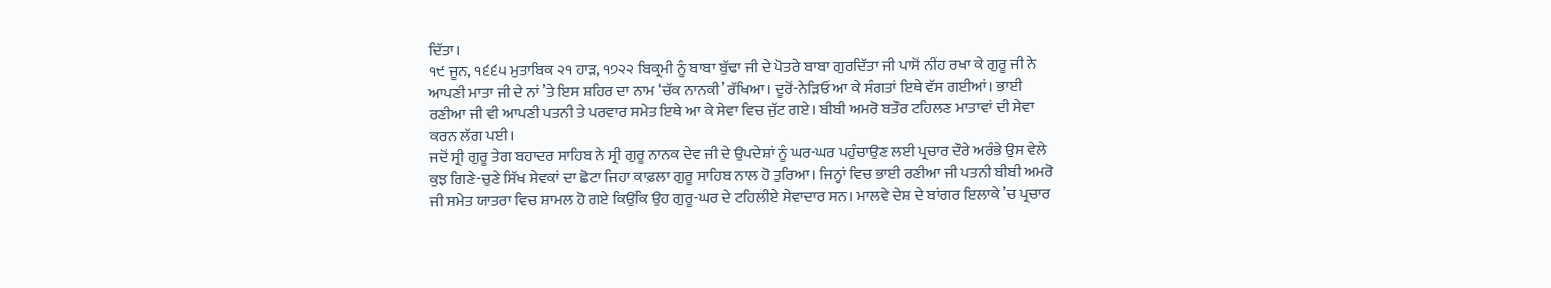ਦਿੱਤਾ।
੧੯ ਜੂਨ, ੧੬੬੫ ਮੁਤਾਬਿਕ ੨੧ ਹਾੜ, ੧੭੨੨ ਬਿਕ੍ਰਮੀ ਨੂੰ ਬਾਬਾ ਬੁੱਢਾ ਜੀ ਦੇ ਪੋਤਰੇ ਬਾਬਾ ਗੁਰਦਿੱਤਾ ਜੀ ਪਾਸੋਂ ਨੀਂਹ ਰਖਾ ਕੇ ਗੁਰੂ ਜੀ ਨੇ ਆਪਣੀ ਮਾਤਾ ਜੀ ਦੇ ਨਾਂ ’ਤੇ ਇਸ ਸ਼ਹਿਰ ਦਾ ਨਾਮ ‘ਚੱਕ ਨਾਨਕੀ’ ਰੱਖਿਆ। ਦੂਰੋਂ-ਨੇੜਿਓਂ ਆ ਕੇ ਸੰਗਤਾਂ ਇਥੇ ਵੱਸ ਗਈਆਂ। ਭਾਈ ਰਣੀਆ ਜੀ ਵੀ ਆਪਣੀ ਪਤਨੀ ਤੇ ਪਰਵਾਰ ਸਮੇਤ ਇਥੇ ਆ ਕੇ ਸੇਵਾ ਵਿਚ ਜੁੱਟ ਗਏ। ਬੀਬੀ ਅਮਰੋ ਬਤੌਰ ਟਹਿਲਣ ਮਾਤਾਵਾਂ ਦੀ ਸੇਵਾ ਕਰਨ ਲੱਗ ਪਈ।
ਜਦੋਂ ਸ੍ਰੀ ਗੁਰੂ ਤੇਗ ਬਹਾਦਰ ਸਾਹਿਬ ਨੇ ਸ੍ਰੀ ਗੁਰੂ ਨਾਨਕ ਦੇਵ ਜੀ ਦੇ ਉਪਦੇਸ਼ਾਂ ਨੂੰ ਘਰ-ਘਰ ਪਹੁੰਚਾਉਣ ਲਈ ਪ੍ਰਚਾਰ ਦੌਰੇ ਅਰੰਭੇ ਉਸ ਵੇਲੇ ਕੁਝ ਗਿਣੇ-ਚੁਣੇ ਸਿੱਖ ਸੇਵਕਾਂ ਦਾ ਛੋਟਾ ਜਿਹਾ ਕਾਫ਼ਲਾ ਗੁਰੂ ਸਾਹਿਬ ਨਾਲ ਹੋ ਤੁਰਿਆ। ਜਿਨ੍ਹਾਂ ਵਿਚ ਭਾਈ ਰਣੀਆ ਜੀ ਪਤਨੀ ਬੀਬੀ ਅਮਰੋ ਜੀ ਸਮੇਤ ਯਾਤਰਾ ਵਿਚ ਸ਼ਾਮਲ ਹੋ ਗਏ ਕਿਉਂਕਿ ਉਹ ਗੁਰੂ-ਘਰ ਦੇ ਟਹਿਲੀਏ ਸੇਵਾਦਾਰ ਸਨ। ਮਾਲਵੇ ਦੇਸ਼ ਦੇ ਬਾਂਗਰ ਇਲਾਕੇ ’ਚ ਪ੍ਰਚਾਰ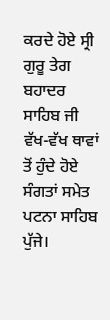ਕਰਦੇ ਹੋਏ ਸ੍ਰੀ ਗੁਰੂ ਤੇਗ ਬਹਾਦਰ ਸਾਹਿਬ ਜੀ ਵੱਖ-ਵੱਖ ਥਾਵਾਂ ਤੋਂ ਹੁੰਦੇ ਹੋਏ ਸੰਗਤਾਂ ਸਮੇਤ ਪਟਨਾ ਸਾਹਿਬ ਪੁੱਜੇ।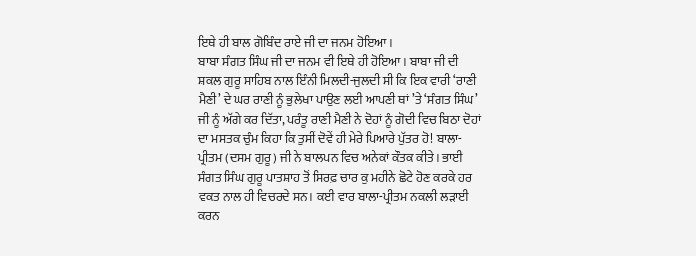ਇਥੇ ਹੀ ਬਾਲ ਗੋਬਿੰਦ ਰਾਏ ਜੀ ਦਾ ਜਨਮ ਹੋਇਆ।
ਬਾਬਾ ਸੰਗਤ ਸਿੰਘ ਜੀ ਦਾ ਜਨਮ ਵੀ ਇਥੇ ਹੀ ਹੋਇਆ। ਬਾਬਾ ਜੀ ਦੀ ਸ਼ਕਲ ਗੁਰੂ ਸਾਹਿਬ ਨਾਲ ਇੰਨੀ ਮਿਲਦੀ-ਜੁਲਦੀ ਸੀ ਕਿ ਇਕ ਵਾਰੀ ‘ਰਾਣੀ ਮੈਣੀ’ ਦੇ ਘਰ ਰਾਣੀ ਨੂੰ ਭੁਲੇਖਾ ਪਾਉਣ ਲਈ ਆਪਣੀ ਥਾਂ ’ਤੇ ‘ਸੰਗਤ ਸਿੰਘ’ ਜੀ ਨੂੰ ਅੱਗੇ ਕਰ ਦਿੱਤਾ, ਪਰੰਤੂ ਰਾਣੀ ਮੈਣੀ ਨੇ ਦੋਹਾਂ ਨੂੰ ਗੋਦੀ ਵਿਚ ਬਿਠਾ ਦੋਹਾਂ ਦਾ ਮਸਤਕ ਚੁੰਮ ਕਿਹਾ ਕਿ ਤੁਸੀਂ ਦੋਵੇਂ ਹੀ ਮੇਰੇ ਪਿਆਰੇ ਪੁੱਤਰ ਹੋ! ਬਾਲਾ-ਪ੍ਰੀਤਮ (ਦਸਮ ਗੁਰੂ) ਜੀ ਨੇ ਬਾਲਪਨ ਵਿਚ ਅਨੇਕਾਂ ਕੌਤਕ ਕੀਤੇ। ਭਾਈ ਸੰਗਤ ਸਿੰਘ ਗੁਰੂ ਪਾਤਸ਼ਾਹ ਤੋਂ ਸਿਰਫ਼ ਚਾਰ ਕੁ ਮਹੀਨੇ ਛੋਟੇ ਹੋਣ ਕਰਕੇ ਹਰ ਵਕਤ ਨਾਲ ਹੀ ਵਿਚਰਦੇ ਸਨ। ਕਈ ਵਾਰ ਬਾਲਾ-ਪ੍ਰੀਤਮ ਨਕਲੀ ਲੜਾਈ ਕਰਨ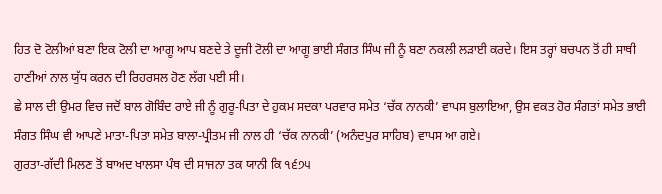ਹਿਤ ਦੋ ਟੋਲੀਆਂ ਬਣਾ ਇਕ ਟੋਲੀ ਦਾ ਆਗੂ ਆਪ ਬਣਦੇ ਤੇ ਦੂਜੀ ਟੋਲੀ ਦਾ ਆਗੂ ਭਾਈ ਸੰਗਤ ਸਿੰਘ ਜੀ ਨੂੰ ਬਣਾ ਨਕਲੀ ਲੜਾਈ ਕਰਦੇ। ਇਸ ਤਰ੍ਹਾਂ ਬਚਪਨ ਤੋਂ ਹੀ ਸਾਥੀ ਹਾਣੀਆਂ ਨਾਲ ਯੁੱਧ ਕਰਨ ਦੀ ਰਿਹਰਸਲ ਹੋਣ ਲੱਗ ਪਈ ਸੀ।
ਛੇ ਸਾਲ ਦੀ ਉਮਰ ਵਿਚ ਜਦੋਂ ਬਾਲ ਗੋਬਿੰਦ ਰਾਏ ਜੀ ਨੂੰ ਗੁਰੂ-ਪਿਤਾ ਦੇ ਹੁਕਮ ਸਦਕਾ ਪਰਵਾਰ ਸਮੇਤ ‘ਚੱਕ ਨਾਨਕੀ’ ਵਾਪਸ ਬੁਲਾਇਆ, ਉਸ ਵਕਤ ਹੋਰ ਸੰਗਤਾਂ ਸਮੇਤ ਭਾਈ ਸੰਗਤ ਸਿੰਘ ਵੀ ਆਪਣੇ ਮਾਤਾ-ਪਿਤਾ ਸਮੇਤ ਬਾਲਾ-ਪ੍ਰੀਤਮ ਜੀ ਨਾਲ ਹੀ ‘ਚੱਕ ਨਾਨਕੀ’ (ਅਨੰਦਪੁਰ ਸਾਹਿਬ) ਵਾਪਸ ਆ ਗਏ।
ਗੁਰਤਾ-ਗੱਦੀ ਮਿਲਣ ਤੋਂ ਬਾਅਦ ਖਾਲਸਾ ਪੰਥ ਦੀ ਸਾਜਨਾ ਤਕ ਯਾਨੀ ਕਿ ੧੬੭੫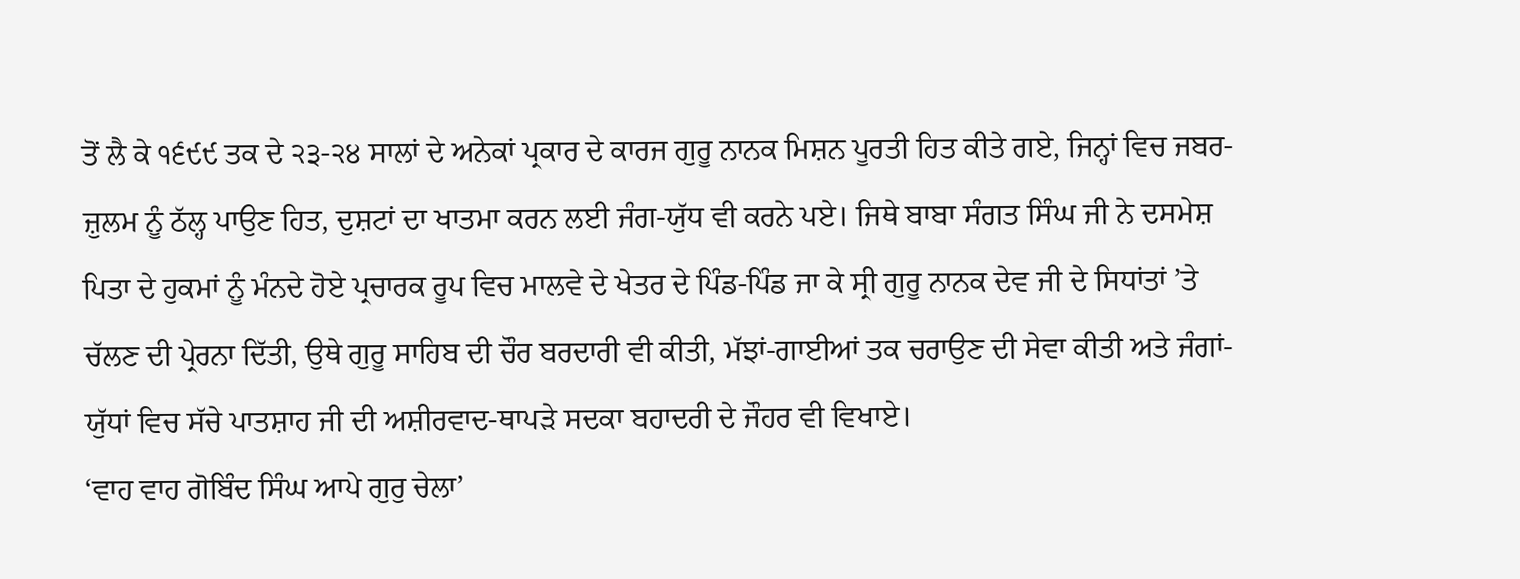ਤੋਂ ਲੈ ਕੇ ੧੬੯੯ ਤਕ ਦੇ ੨੩-੨੪ ਸਾਲਾਂ ਦੇ ਅਨੇਕਾਂ ਪ੍ਰਕਾਰ ਦੇ ਕਾਰਜ ਗੁਰੂ ਨਾਨਕ ਮਿਸ਼ਨ ਪੂਰਤੀ ਹਿਤ ਕੀਤੇ ਗਏ, ਜਿਨ੍ਹਾਂ ਵਿਚ ਜਬਰ-ਜ਼ੁਲਮ ਨੂੰ ਠੱਲ੍ਹ ਪਾਉਣ ਹਿਤ, ਦੁਸ਼ਟਾਂ ਦਾ ਖਾਤਮਾ ਕਰਨ ਲਈ ਜੰਗ-ਯੁੱਧ ਵੀ ਕਰਨੇ ਪਏ। ਜਿਥੇ ਬਾਬਾ ਸੰਗਤ ਸਿੰਘ ਜੀ ਨੇ ਦਸਮੇਸ਼ ਪਿਤਾ ਦੇ ਹੁਕਮਾਂ ਨੂੰ ਮੰਨਦੇ ਹੋਏ ਪ੍ਰਚਾਰਕ ਰੂਪ ਵਿਚ ਮਾਲਵੇ ਦੇ ਖੇਤਰ ਦੇ ਪਿੰਡ-ਪਿੰਡ ਜਾ ਕੇ ਸ੍ਰੀ ਗੁਰੂ ਨਾਨਕ ਦੇਵ ਜੀ ਦੇ ਸਿਧਾਂਤਾਂ ’ਤੇ ਚੱਲਣ ਦੀ ਪ੍ਰੇਰਨਾ ਦਿੱਤੀ, ਉਥੇ ਗੁਰੂ ਸਾਹਿਬ ਦੀ ਚੌਰ ਬਰਦਾਰੀ ਵੀ ਕੀਤੀ, ਮੱਝਾਂ-ਗਾਈਆਂ ਤਕ ਚਰਾਉਣ ਦੀ ਸੇਵਾ ਕੀਤੀ ਅਤੇ ਜੰਗਾਂ-ਯੁੱਧਾਂ ਵਿਚ ਸੱਚੇ ਪਾਤਸ਼ਾਹ ਜੀ ਦੀ ਅਸ਼ੀਰਵਾਦ-ਥਾਪੜੇ ਸਦਕਾ ਬਹਾਦਰੀ ਦੇ ਜੌਹਰ ਵੀ ਵਿਖਾਏ।
‘ਵਾਹ ਵਾਹ ਗੋਬਿੰਦ ਸਿੰਘ ਆਪੇ ਗੁਰੁ ਚੇਲਾ’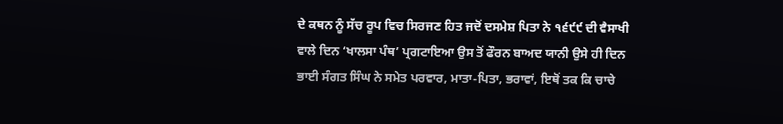ਦੇ ਕਥਨ ਨੂੰ ਸੱਚ ਰੂਪ ਵਿਚ ਸਿਰਜਣ ਹਿਤ ਜਦੋਂ ਦਸਮੇਸ਼ ਪਿਤਾ ਨੇ ੧੬੯੯ ਦੀ ਵੈਸਾਖੀ ਵਾਲੇ ਦਿਨ ‘ਖਾਲਸਾ ਪੰਥ’ ਪ੍ਰਗਟਾਇਆ ਉਸ ਤੋਂ ਫੌਰਨ ਬਾਅਦ ਯਾਨੀ ਉਸੇ ਹੀ ਦਿਨ ਭਾਈ ਸੰਗਤ ਸਿੰਘ ਨੇ ਸਮੇਤ ਪਰਵਾਰ, ਮਾਤਾ-ਪਿਤਾ, ਭਰਾਵਾਂ, ਇਥੋਂ ਤਕ ਕਿ ਚਾਚੇ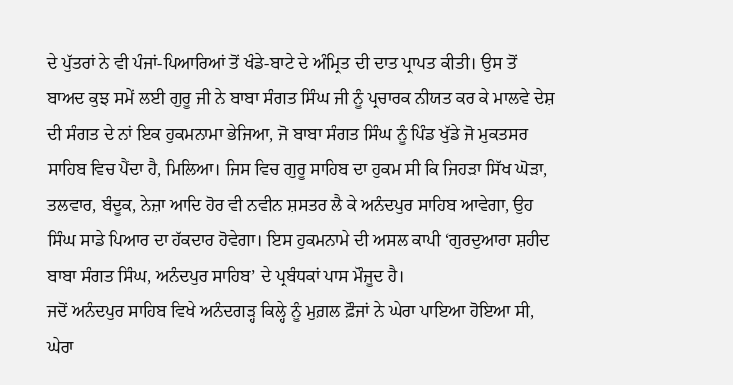ਦੇ ਪੁੱਤਰਾਂ ਨੇ ਵੀ ਪੰਜਾਂ-ਪਿਆਰਿਆਂ ਤੋਂ ਖੰਡੇ-ਬਾਟੇ ਦੇ ਅੰਮ੍ਰਿਤ ਦੀ ਦਾਤ ਪ੍ਰਾਪਤ ਕੀਤੀ। ਉਸ ਤੋਂ ਬਾਅਦ ਕੁਝ ਸਮੇਂ ਲਈ ਗੁਰੂ ਜੀ ਨੇ ਬਾਬਾ ਸੰਗਤ ਸਿੰਘ ਜੀ ਨੂੰ ਪ੍ਰਚਾਰਕ ਨੀਯਤ ਕਰ ਕੇ ਮਾਲਵੇ ਦੇਸ਼ ਦੀ ਸੰਗਤ ਦੇ ਨਾਂ ਇਕ ਹੁਕਮਨਾਮਾ ਭੇਜਿਆ, ਜੋ ਬਾਬਾ ਸੰਗਤ ਸਿੰਘ ਨੂੰ ਪਿੰਡ ਖੁੱਡੇ ਜੋ ਮੁਕਤਸਰ ਸਾਹਿਬ ਵਿਚ ਪੈਂਦਾ ਹੈ, ਮਿਲਿਆ। ਜਿਸ ਵਿਚ ਗੁਰੂ ਸਾਹਿਬ ਦਾ ਹੁਕਮ ਸੀ ਕਿ ਜਿਹੜਾ ਸਿੱਖ ਘੋੜਾ, ਤਲਵਾਰ, ਬੰਦੂਕ, ਨੇਜ਼ਾ ਆਦਿ ਹੋਰ ਵੀ ਨਵੀਨ ਸ਼ਸਤਰ ਲੈ ਕੇ ਅਨੰਦਪੁਰ ਸਾਹਿਬ ਆਵੇਗਾ, ਉਹ ਸਿੰਘ ਸਾਡੇ ਪਿਆਰ ਦਾ ਹੱਕਦਾਰ ਹੋਵੇਗਾ। ਇਸ ਹੁਕਮਨਾਮੇ ਦੀ ਅਸਲ ਕਾਪੀ ‘ਗੁਰਦੁਆਰਾ ਸ਼ਹੀਦ ਬਾਬਾ ਸੰਗਤ ਸਿੰਘ, ਅਨੰਦਪੁਰ ਸਾਹਿਬ’ ਦੇ ਪ੍ਰਬੰਧਕਾਂ ਪਾਸ ਮੌਜੂਦ ਹੈ।
ਜਦੋਂ ਅਨੰਦਪੁਰ ਸਾਹਿਬ ਵਿਖੇ ਅਨੰਦਗੜ੍ਹ ਕਿਲ੍ਹੇ ਨੂੰ ਮੁਗ਼ਲ ਫ਼ੌਜਾਂ ਨੇ ਘੇਰਾ ਪਾਇਆ ਹੋਇਆ ਸੀ, ਘੇਰਾ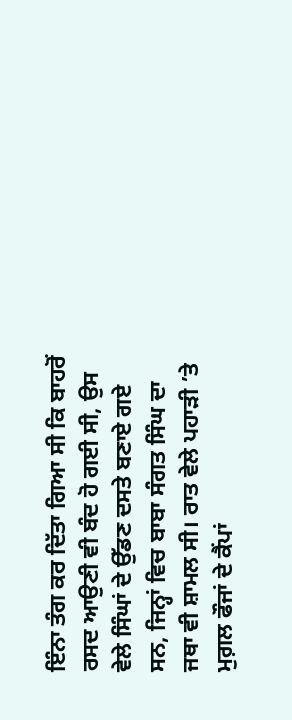ਇੰਨਾ ਤੰਗ ਕਰ ਦਿੱਤਾ ਗਿਆ ਸੀ ਕਿ ਬਾਹਰੋਂ ਰਸਦ ਆਉਣੀ ਵੀ ਬੰਦ ਹੋ ਗਈ ਸੀ, ਉਸ ਵੇਲੇ ਸਿੰਘਾਂ ਦੇ ਉੱਡਣ ਦਸਤੇ ਬਣਾਏ ਗਏ ਸਨ, ਜਿਨ੍ਹਾਂ ਵਿਚ ਬਾਬਾ ਸੰਗਤ ਸਿੰਘ ਦਾ ਜਥਾ ਵੀ ਸ਼ਾਮਲ ਸੀ। ਰਾਤ ਵੇਲੇ ਪਹਾੜੀ ’ਤੇ ਮੁਗ਼ਲ ਫੌਜਾਂ ਦੇ ਕੈਂਪਾਂ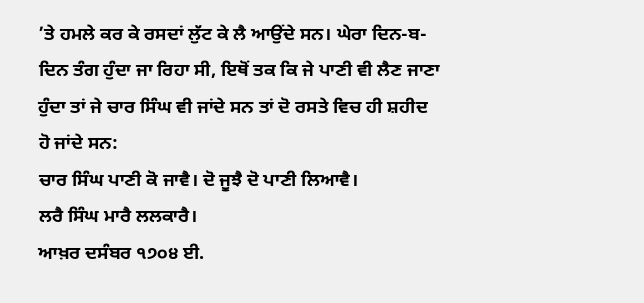’ਤੇ ਹਮਲੇ ਕਰ ਕੇ ਰਸਦਾਂ ਲੁੱਟ ਕੇ ਲੈ ਆਉਂਦੇ ਸਨ। ਘੇਰਾ ਦਿਨ-ਬ-ਦਿਨ ਤੰਗ ਹੁੰਦਾ ਜਾ ਰਿਹਾ ਸੀ, ਇਥੋਂ ਤਕ ਕਿ ਜੇ ਪਾਣੀ ਵੀ ਲੈਣ ਜਾਣਾ ਹੁੰਦਾ ਤਾਂ ਜੇ ਚਾਰ ਸਿੰਘ ਵੀ ਜਾਂਦੇ ਸਨ ਤਾਂ ਦੋ ਰਸਤੇ ਵਿਚ ਹੀ ਸ਼ਹੀਦ ਹੋ ਜਾਂਦੇ ਸਨ:
ਚਾਰ ਸਿੰਘ ਪਾਣੀ ਕੋ ਜਾਵੈ। ਦੋ ਜੂਝੈ ਦੋ ਪਾਣੀ ਲਿਆਵੈ।
ਲਰੈ ਸਿੰਘ ਮਾਰੈ ਲਲਕਾਰੈ।
ਆਖ਼ਰ ਦਸੰਬਰ ੧੭੦੪ ਈ.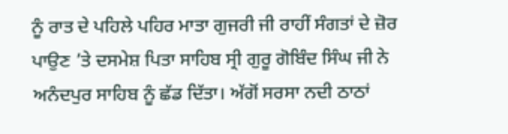ਨੂੰ ਰਾਤ ਦੇ ਪਹਿਲੇ ਪਹਿਰ ਮਾਤਾ ਗੁਜਰੀ ਜੀ ਰਾਹੀਂ ਸੰਗਤਾਂ ਦੇ ਜ਼ੋਰ ਪਾਉਣ ’ਤੇ ਦਸਮੇਸ਼ ਪਿਤਾ ਸਾਹਿਬ ਸ੍ਰੀ ਗੁਰੂ ਗੋਬਿੰਦ ਸਿੰਘ ਜੀ ਨੇ ਅਨੰਦਪੁਰ ਸਾਹਿਬ ਨੂੰ ਛੱਡ ਦਿੱਤਾ। ਅੱਗੋਂ ਸਰਸਾ ਨਦੀ ਠਾਠਾਂ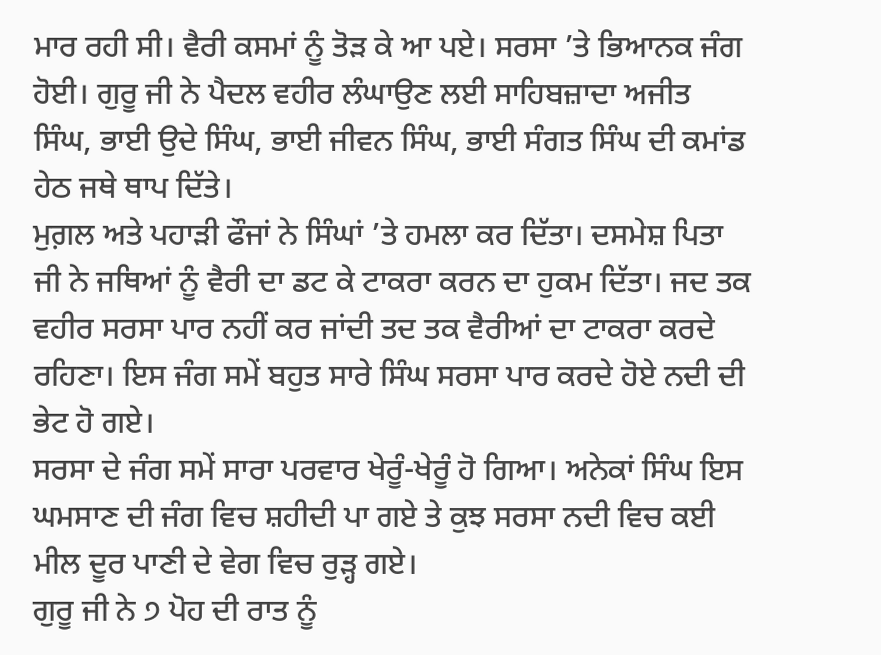ਮਾਰ ਰਹੀ ਸੀ। ਵੈਰੀ ਕਸਮਾਂ ਨੂੰ ਤੋੜ ਕੇ ਆ ਪਏ। ਸਰਸਾ ’ਤੇ ਭਿਆਨਕ ਜੰਗ ਹੋਈ। ਗੁਰੂ ਜੀ ਨੇ ਪੈਦਲ ਵਹੀਰ ਲੰਘਾਉਣ ਲਈ ਸਾਹਿਬਜ਼ਾਦਾ ਅਜੀਤ ਸਿੰਘ, ਭਾਈ ਉਦੇ ਸਿੰਘ, ਭਾਈ ਜੀਵਨ ਸਿੰਘ, ਭਾਈ ਸੰਗਤ ਸਿੰਘ ਦੀ ਕਮਾਂਡ ਹੇਠ ਜਥੇ ਥਾਪ ਦਿੱਤੇ।
ਮੁਗ਼ਲ ਅਤੇ ਪਹਾੜੀ ਫੌਜਾਂ ਨੇ ਸਿੰਘਾਂ ’ਤੇ ਹਮਲਾ ਕਰ ਦਿੱਤਾ। ਦਸਮੇਸ਼ ਪਿਤਾ ਜੀ ਨੇ ਜਥਿਆਂ ਨੂੰ ਵੈਰੀ ਦਾ ਡਟ ਕੇ ਟਾਕਰਾ ਕਰਨ ਦਾ ਹੁਕਮ ਦਿੱਤਾ। ਜਦ ਤਕ ਵਹੀਰ ਸਰਸਾ ਪਾਰ ਨਹੀਂ ਕਰ ਜਾਂਦੀ ਤਦ ਤਕ ਵੈਰੀਆਂ ਦਾ ਟਾਕਰਾ ਕਰਦੇ ਰਹਿਣਾ। ਇਸ ਜੰਗ ਸਮੇਂ ਬਹੁਤ ਸਾਰੇ ਸਿੰਘ ਸਰਸਾ ਪਾਰ ਕਰਦੇ ਹੋਏ ਨਦੀ ਦੀ ਭੇਟ ਹੋ ਗਏ।
ਸਰਸਾ ਦੇ ਜੰਗ ਸਮੇਂ ਸਾਰਾ ਪਰਵਾਰ ਖੇਰੂੰ-ਖੇਰੂੰ ਹੋ ਗਿਆ। ਅਨੇਕਾਂ ਸਿੰਘ ਇਸ ਘਮਸਾਣ ਦੀ ਜੰਗ ਵਿਚ ਸ਼ਹੀਦੀ ਪਾ ਗਏ ਤੇ ਕੁਝ ਸਰਸਾ ਨਦੀ ਵਿਚ ਕਈ ਮੀਲ ਦੂਰ ਪਾਣੀ ਦੇ ਵੇਗ ਵਿਚ ਰੁੜ੍ਹ ਗਏ।
ਗੁਰੂ ਜੀ ਨੇ ੭ ਪੋਹ ਦੀ ਰਾਤ ਨੂੰ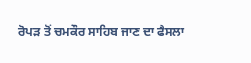ਰੋਪੜ ਤੋਂ ਚਮਕੌਰ ਸਾਹਿਬ ਜਾਣ ਦਾ ਫੈਸਲਾ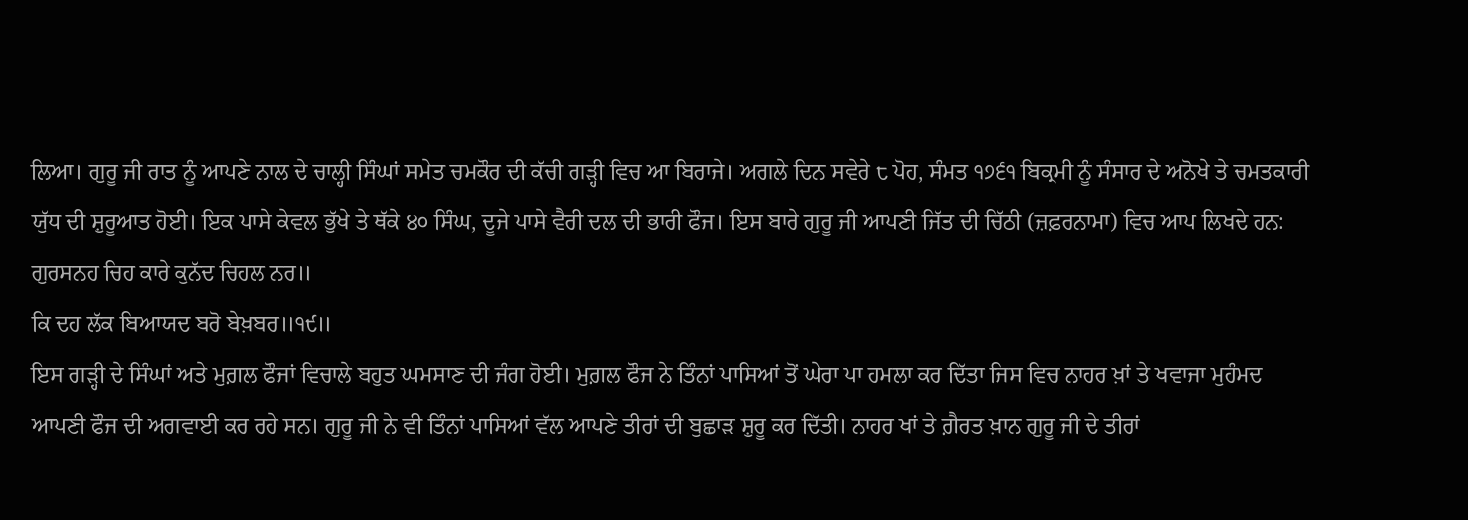ਲਿਆ। ਗੁਰੂ ਜੀ ਰਾਤ ਨੂੰ ਆਪਣੇ ਨਾਲ ਦੇ ਚਾਲ੍ਹੀ ਸਿੰਘਾਂ ਸਮੇਤ ਚਮਕੌਰ ਦੀ ਕੱਚੀ ਗੜ੍ਹੀ ਵਿਚ ਆ ਬਿਰਾਜੇ। ਅਗਲੇ ਦਿਨ ਸਵੇਰੇ ੮ ਪੋਹ, ਸੰਮਤ ੧੭੬੧ ਬਿਕ੍ਰਮੀ ਨੂੰ ਸੰਸਾਰ ਦੇ ਅਨੋਖੇ ਤੇ ਚਮਤਕਾਰੀ ਯੁੱਧ ਦੀ ਸ਼ੁਰੂਆਤ ਹੋਈ। ਇਕ ਪਾਸੇ ਕੇਵਲ ਭੁੱਖੇ ਤੇ ਥੱਕੇ ੪੦ ਸਿੰਘ, ਦੂਜੇ ਪਾਸੇ ਵੈਰੀ ਦਲ ਦੀ ਭਾਰੀ ਫੌਜ। ਇਸ ਬਾਰੇ ਗੁਰੂ ਜੀ ਆਪਣੀ ਜਿੱਤ ਦੀ ਚਿੱਠੀ (ਜ਼ਫ਼ਰਨਾਮਾ) ਵਿਚ ਆਪ ਲਿਖਦੇ ਹਨ:
ਗੁਰਸਨਹ ਚਿਹ ਕਾਰੇ ਕੁਨੱਦ ਚਿਹਲ ਨਰ॥
ਕਿ ਦਹ ਲੱਕ ਬਿਆਯਦ ਬਰੋ ਬੇਖ਼ਬਰ॥੧੯॥
ਇਸ ਗੜ੍ਹੀ ਦੇ ਸਿੰਘਾਂ ਅਤੇ ਮੁਗ਼ਲ ਫੌਜਾਂ ਵਿਚਾਲੇ ਬਹੁਤ ਘਮਸਾਣ ਦੀ ਜੰਗ ਹੋਈ। ਮੁਗ਼ਲ ਫੌਜ ਨੇ ਤਿੰਨਾਂ ਪਾਸਿਆਂ ਤੋਂ ਘੇਰਾ ਪਾ ਹਮਲਾ ਕਰ ਦਿੱਤਾ ਜਿਸ ਵਿਚ ਨਾਹਰ ਖ਼ਾਂ ਤੇ ਖਵਾਜਾ ਮੁਹੰਮਦ ਆਪਣੀ ਫੌਜ ਦੀ ਅਗਵਾਈ ਕਰ ਰਹੇ ਸਨ। ਗੁਰੂ ਜੀ ਨੇ ਵੀ ਤਿੰਨਾਂ ਪਾਸਿਆਂ ਵੱਲ ਆਪਣੇ ਤੀਰਾਂ ਦੀ ਬੁਛਾੜ ਸ਼ੁਰੂ ਕਰ ਦਿੱਤੀ। ਨਾਹਰ ਖਾਂ ਤੇ ਗ਼ੈਰਤ ਖ਼ਾਨ ਗੁਰੂ ਜੀ ਦੇ ਤੀਰਾਂ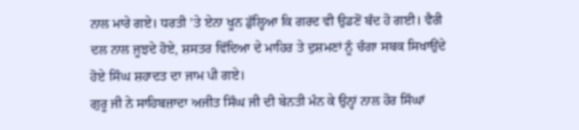ਨਾਲ ਮਾਰੇ ਗਏ। ਧਰਤੀ ’ਤੇ ਏਨਾ ਖੂਨ ਡੁੱਲ੍ਹਿਆ ਕਿ ਗਰਦ ਵੀ ਉਡਣੋਂ ਬੰਦ ਹੋ ਗਈ। ਵੈਰੀ ਦਲ ਨਾਲ ਜੂਝਦੇ ਹੋਏ, ਸ਼ਸਤਰ ਵਿੱਦਿਆ ਦੇ ਮਾਹਿਰ ਤੇ ਦੁਸ਼ਮਣਾਂ ਨੂੰ ਚੰਗਾ ਸਬਕ ਸਿਖਾਉਂਦੇ ਹੋਏ ਸਿੰਘ ਸ਼ਹਾਦਤ ਦਾ ਜਾਮ ਪੀ ਗਏ।
ਗੁਰੂ ਜੀ ਨੇ ਸਾਹਿਬਜ਼ਾਦਾ ਅਜੀਤ ਸਿੰਘ ਜੀ ਦੀ ਬੇਨਤੀ ਮੰਨ ਕੇ ਉਨ੍ਹਾਂ ਨਾਲ ਹੋਰ ਸਿੰਘਾਂ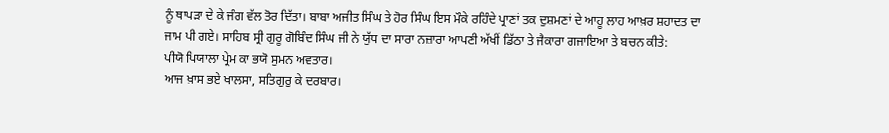ਨੂੰ ਥਾਪੜਾ ਦੇ ਕੇ ਜੰਗ ਵੱਲ ਤੋਰ ਦਿੱਤਾ। ਬਾਬਾ ਅਜੀਤ ਸਿੰਘ ਤੇ ਹੋਰ ਸਿੰਘ ਇਸ ਮੌਕੇ ਰਹਿੰਦੇ ਪ੍ਰਾਣਾਂ ਤਕ ਦੁਸ਼ਮਣਾਂ ਦੇ ਆਹੂ ਲਾਹ ਆਖ਼ਰ ਸ਼ਹਾਦਤ ਦਾ ਜਾਮ ਪੀ ਗਏ। ਸਾਹਿਬ ਸ੍ਰੀ ਗੁਰੂ ਗੋਬਿੰਦ ਸਿੰਘ ਜੀ ਨੇ ਯੁੱਧ ਦਾ ਸਾਰਾ ਨਜ਼ਾਰਾ ਆਪਣੀ ਅੱਖੀਂ ਡਿੱਠਾ ਤੇ ਜੈਕਾਰਾ ਗਜਾਇਆ ਤੇ ਬਚਨ ਕੀਤੇ:
ਪੀਯੋ ਪਿਯਾਲਾ ਪ੍ਰੇਮ ਕਾ ਭਯੋ ਸੁਮਨ ਅਵਤਾਰ।
ਆਜ ਖ਼ਾਸ ਭਏ ਖਾਲਸਾ, ਸਤਿਗੁਰੁ ਕੇ ਦਰਬਾਰ।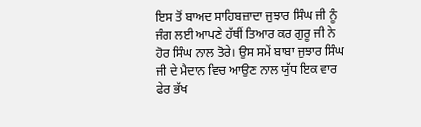ਇਸ ਤੋਂ ਬਾਅਦ ਸਾਹਿਬਜ਼ਾਦਾ ਜੁਝਾਰ ਸਿੰਘ ਜੀ ਨੂੰ ਜੰਗ ਲਈ ਆਪਣੇ ਹੱਥੀਂ ਤਿਆਰ ਕਰ ਗੁਰੂ ਜੀ ਨੇ ਹੋਰ ਸਿੰਘ ਨਾਲ ਤੋਰੇ। ਉਸ ਸਮੇਂ ਬਾਬਾ ਜੁਝਾਰ ਸਿੰਘ ਜੀ ਦੇ ਮੈਦਾਨ ਵਿਚ ਆਉਣ ਨਾਲ ਯੁੱਧ ਇਕ ਵਾਰ ਫੇਰ ਭੱਖ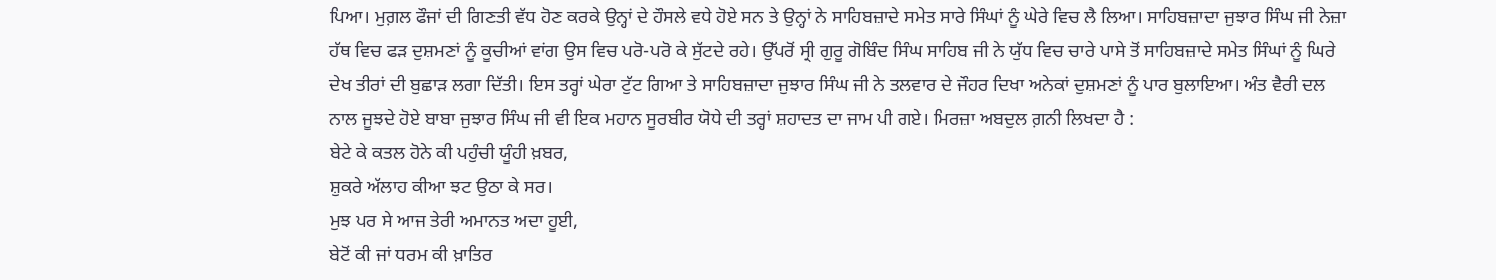ਪਿਆ। ਮੁਗ਼ਲ ਫੌਜਾਂ ਦੀ ਗਿਣਤੀ ਵੱਧ ਹੋਣ ਕਰਕੇ ਉਨ੍ਹਾਂ ਦੇ ਹੌਸਲੇ ਵਧੇ ਹੋਏ ਸਨ ਤੇ ਉਨ੍ਹਾਂ ਨੇ ਸਾਹਿਬਜ਼ਾਦੇ ਸਮੇਤ ਸਾਰੇ ਸਿੰਘਾਂ ਨੂੰ ਘੇਰੇ ਵਿਚ ਲੈ ਲਿਆ। ਸਾਹਿਬਜ਼ਾਦਾ ਜੁਝਾਰ ਸਿੰਘ ਜੀ ਨੇਜ਼ਾ ਹੱਥ ਵਿਚ ਫੜ ਦੁਸ਼ਮਣਾਂ ਨੂੰ ਕੂਚੀਆਂ ਵਾਂਗ ਉਸ ਵਿਚ ਪਰੋ-ਪਰੋ ਕੇ ਸੁੱਟਦੇ ਰਹੇ। ਉੱਪਰੋਂ ਸ੍ਰੀ ਗੁਰੂ ਗੋਬਿੰਦ ਸਿੰਘ ਸਾਹਿਬ ਜੀ ਨੇ ਯੁੱਧ ਵਿਚ ਚਾਰੇ ਪਾਸੇ ਤੋਂ ਸਾਹਿਬਜ਼ਾਦੇ ਸਮੇਤ ਸਿੰਘਾਂ ਨੂੰ ਘਿਰੇ ਦੇਖ ਤੀਰਾਂ ਦੀ ਬੁਛਾੜ ਲਗਾ ਦਿੱਤੀ। ਇਸ ਤਰ੍ਹਾਂ ਘੇਰਾ ਟੁੱਟ ਗਿਆ ਤੇ ਸਾਹਿਬਜ਼ਾਦਾ ਜੁਝਾਰ ਸਿੰਘ ਜੀ ਨੇ ਤਲਵਾਰ ਦੇ ਜੌਹਰ ਦਿਖਾ ਅਨੇਕਾਂ ਦੁਸ਼ਮਣਾਂ ਨੂੰ ਪਾਰ ਬੁਲਾਇਆ। ਅੰਤ ਵੈਰੀ ਦਲ ਨਾਲ ਜੂਝਦੇ ਹੋਏ ਬਾਬਾ ਜੁਝਾਰ ਸਿੰਘ ਜੀ ਵੀ ਇਕ ਮਹਾਨ ਸੂਰਬੀਰ ਯੋਧੇ ਦੀ ਤਰ੍ਹਾਂ ਸ਼ਹਾਦਤ ਦਾ ਜਾਮ ਪੀ ਗਏ। ਮਿਰਜ਼ਾ ਅਬਦੁਲ ਗ਼ਨੀ ਲਿਖਦਾ ਹੈ :
ਬੇਟੇ ਕੇ ਕਤਲ ਹੋਨੇ ਕੀ ਪਹੁੰਚੀ ਯੂੰਹੀ ਖ਼ਬਰ,
ਸ਼ੁਕਰੇ ਅੱਲਾਹ ਕੀਆ ਝਟ ਉਠਾ ਕੇ ਸਰ।
ਮੁਝ ਪਰ ਸੇ ਆਜ ਤੇਰੀ ਅਮਾਨਤ ਅਦਾ ਹੂਈ,
ਬੇਟੋਂ ਕੀ ਜਾਂ ਧਰਮ ਕੀ ਖ਼ਾਤਿਰ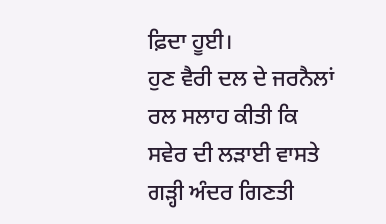ਫ਼ਿਦਾ ਹੂਈ।
ਹੁਣ ਵੈਰੀ ਦਲ ਦੇ ਜਰਨੈਲਾਂ ਰਲ ਸਲਾਹ ਕੀਤੀ ਕਿ ਸਵੇਰ ਦੀ ਲੜਾਈ ਵਾਸਤੇ ਗੜ੍ਹੀ ਅੰਦਰ ਗਿਣਤੀ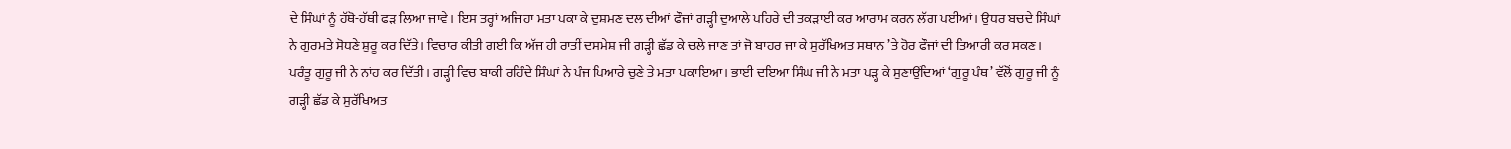ਦੇ ਸਿੰਘਾਂ ਨੂੰ ਹੱਥੋ-ਹੱਥੀ ਫੜ ਲਿਆ ਜਾਵੇ। ਇਸ ਤਰ੍ਹਾਂ ਅਜਿਹਾ ਮਤਾ ਪਕਾ ਕੇ ਦੁਸ਼ਮਣ ਦਲ ਦੀਆਂ ਫੌਜਾਂ ਗੜ੍ਹੀ ਦੁਆਲੇ ਪਹਿਰੇ ਦੀ ਤਕੜਾਈ ਕਰ ਆਰਾਮ ਕਰਨ ਲੱਗ ਪਈਆਂ। ਉਧਰ ਬਚਦੇ ਸਿੰਘਾਂ ਨੇ ਗੁਰਮਤੇ ਸੋਧਣੇ ਸ਼ੁਰੂ ਕਰ ਦਿੱਤੇ। ਵਿਚਾਰ ਕੀਤੀ ਗਈ ਕਿ ਅੱਜ ਹੀ ਰਾਤੀਂ ਦਸਮੇਸ਼ ਜੀ ਗੜ੍ਹੀ ਛੱਡ ਕੇ ਚਲੇ ਜਾਣ ਤਾਂ ਜੋ ਬਾਹਰ ਜਾ ਕੇ ਸੁਰੱਖਿਅਤ ਸਥਾਨ ’ਤੇ ਹੋਰ ਫੌਜਾਂ ਦੀ ਤਿਆਰੀ ਕਰ ਸਕਣ। ਪਰੰਤੂ ਗੁਰੂ ਜੀ ਨੇ ਨਾਂਹ ਕਰ ਦਿੱਤੀ। ਗੜ੍ਹੀ ਵਿਚ ਬਾਕੀ ਰਹਿੰਦੇ ਸਿੰਘਾਂ ਨੇ ਪੰਜ ਪਿਆਰੇ ਚੁਣੇ ਤੇ ਮਤਾ ਪਕਾਇਆ। ਭਾਈ ਦਇਆ ਸਿੰਘ ਜੀ ਨੇ ਮਤਾ ਪੜ੍ਹ ਕੇ ਸੁਣਾਉਂਦਿਆਂ ‘ਗੁਰੂ ਪੰਥ’ ਵੱਲੋਂ ਗੁਰੂ ਜੀ ਨੂੰ ਗੜ੍ਹੀ ਛੱਡ ਕੇ ਸੁਰੱਖਿਅਤ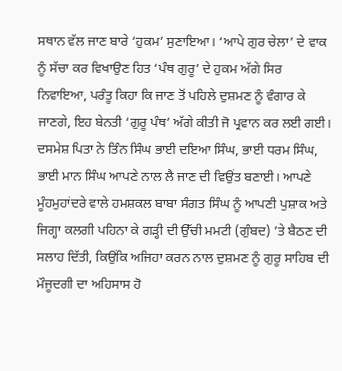ਸਥਾਨ ਵੱਲ ਜਾਣ ਬਾਰੇ ‘ਹੁਕਮ’ ਸੁਣਾਇਆ। ‘ਆਪੇ ਗੁਰ ਚੇਲਾ’ ਦੇ ਵਾਕ ਨੂੰ ਸੱਚਾ ਕਰ ਵਿਖਾਉਣ ਹਿਤ ‘ਪੰਥ ਗੁਰੂ’ ਦੇ ਹੁਕਮ ਅੱਗੇ ਸਿਰ ਨਿਵਾਇਆ, ਪਰੰਤੂ ਕਿਹਾ ਕਿ ਜਾਣ ਤੋਂ ਪਹਿਲੇ ਦੁਸ਼ਮਣ ਨੂੰ ਵੰਗਾਰ ਕੇ ਜਾਣਗੇ, ਇਹ ਬੇਨਤੀ ‘ਗੁਰੂ ਪੰਥ’ ਅੱਗੇ ਕੀਤੀ ਜੋ ਪ੍ਰਵਾਨ ਕਰ ਲਈ ਗਈ। ਦਸਮੇਸ਼ ਪਿਤਾ ਨੇ ਤਿੰਨ ਸਿੰਘ ਭਾਈ ਦਇਆ ਸਿੰਘ, ਭਾਈ ਧਰਮ ਸਿੰਘ, ਭਾਈ ਮਾਨ ਸਿੰਘ ਆਪਣੇ ਨਾਲ ਲੈ ਜਾਣ ਦੀ ਵਿਉਂਤ ਬਣਾਈ। ਆਪਣੇ ਮੂੰਹਮੁਹਾਂਦਰੇ ਵਾਲੇ ਹਮਸ਼ਕਲ ਬਾਬਾ ਸੰਗਤ ਸਿੰਘ ਨੂੰ ਆਪਣੀ ਪੁਸ਼ਾਕ ਅਤੇ ਜਿਗ੍ਹਾ ਕਲਗੀ ਪਹਿਨਾ ਕੇ ਗੜ੍ਹੀ ਦੀ ਉੱਚੀ ਮਮਟੀ (ਗੁੰਬਦ) ’ਤੇ ਬੈਠਣ ਦੀ ਸਲਾਹ ਦਿੱਤੀ, ਕਿਉਂਕਿ ਅਜਿਹਾ ਕਰਨ ਨਾਲ ਦੁਸ਼ਮਣ ਨੂੰ ਗੁਰੂ ਸਾਹਿਬ ਦੀ ਮੌਜੂਦਗੀ ਦਾ ਅਹਿਸਾਸ ਹੋ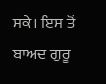ਸਕੇ। ਇਸ ਤੋਂ ਬਾਅਦ ਗੁਰੂ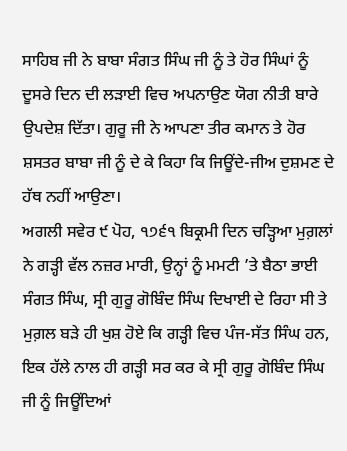ਸਾਹਿਬ ਜੀ ਨੇ ਬਾਬਾ ਸੰਗਤ ਸਿੰਘ ਜੀ ਨੂੰ ਤੇ ਹੋਰ ਸਿੰਘਾਂ ਨੂੰ ਦੂਸਰੇ ਦਿਨ ਦੀ ਲੜਾਈ ਵਿਚ ਅਪਨਾਉਣ ਯੋਗ ਨੀਤੀ ਬਾਰੇ ਉਪਦੇਸ਼ ਦਿੱਤਾ। ਗੁਰੂ ਜੀ ਨੇ ਆਪਣਾ ਤੀਰ ਕਮਾਨ ਤੇ ਹੋਰ ਸ਼ਸਤਰ ਬਾਬਾ ਜੀ ਨੂੰ ਦੇ ਕੇ ਕਿਹਾ ਕਿ ਜਿਊਂਦੇ-ਜੀਅ ਦੁਸ਼ਮਣ ਦੇ ਹੱਥ ਨਹੀਂ ਆਉਣਾ।
ਅਗਲੀ ਸਵੇਰ ੯ ਪੋਹ, ੧੭੬੧ ਬਿਕ੍ਰਮੀ ਦਿਨ ਚੜ੍ਹਿਆ ਮੁਗ਼ਲਾਂ ਨੇ ਗੜ੍ਹੀ ਵੱਲ ਨਜ਼ਰ ਮਾਰੀ, ਉਨ੍ਹਾਂ ਨੂੰ ਮਮਟੀ ’ਤੇ ਬੈਠਾ ਭਾਈ ਸੰਗਤ ਸਿੰਘ, ਸ੍ਰੀ ਗੁਰੂ ਗੋਬਿੰਦ ਸਿੰਘ ਦਿਖਾਈ ਦੇ ਰਿਹਾ ਸੀ ਤੇ ਮੁਗ਼ਲ ਬੜੇ ਹੀ ਖੁਸ਼ ਹੋਏ ਕਿ ਗੜ੍ਹੀ ਵਿਚ ਪੰਜ-ਸੱਤ ਸਿੰਘ ਹਨ, ਇਕ ਹੱਲੇ ਨਾਲ ਹੀ ਗੜ੍ਹੀ ਸਰ ਕਰ ਕੇ ਸ੍ਰੀ ਗੁਰੂ ਗੋਬਿੰਦ ਸਿੰਘ ਜੀ ਨੂੰ ਜਿਊਂਦਿਆਂ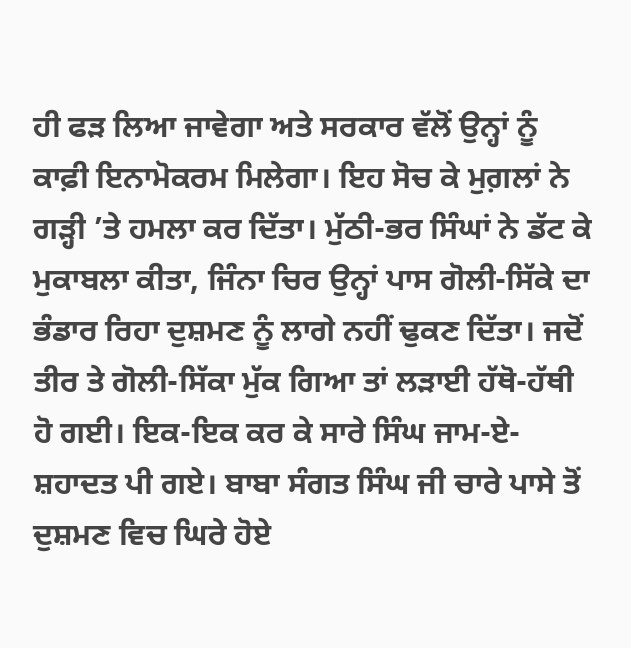ਹੀ ਫੜ ਲਿਆ ਜਾਵੇਗਾ ਅਤੇ ਸਰਕਾਰ ਵੱਲੋਂ ਉਨ੍ਹਾਂ ਨੂੰ ਕਾਫ਼ੀ ਇਨਾਮੋਕਰਮ ਮਿਲੇਗਾ। ਇਹ ਸੋਚ ਕੇ ਮੁਗ਼ਲਾਂ ਨੇ ਗੜ੍ਹੀ ’ਤੇ ਹਮਲਾ ਕਰ ਦਿੱਤਾ। ਮੁੱਠੀ-ਭਰ ਸਿੰਘਾਂ ਨੇ ਡੱਟ ਕੇ ਮੁਕਾਬਲਾ ਕੀਤਾ, ਜਿੰਨਾ ਚਿਰ ਉਨ੍ਹਾਂ ਪਾਸ ਗੋਲੀ-ਸਿੱਕੇ ਦਾ ਭੰਡਾਰ ਰਿਹਾ ਦੁਸ਼ਮਣ ਨੂੰ ਲਾਗੇ ਨਹੀਂ ਢੁਕਣ ਦਿੱਤਾ। ਜਦੋਂ ਤੀਰ ਤੇ ਗੋਲੀ-ਸਿੱਕਾ ਮੁੱਕ ਗਿਆ ਤਾਂ ਲੜਾਈ ਹੱਥੋ-ਹੱਥੀ ਹੋ ਗਈ। ਇਕ-ਇਕ ਕਰ ਕੇ ਸਾਰੇ ਸਿੰਘ ਜਾਮ-ਏ-ਸ਼ਹਾਦਤ ਪੀ ਗਏ। ਬਾਬਾ ਸੰਗਤ ਸਿੰਘ ਜੀ ਚਾਰੇ ਪਾਸੇ ਤੋਂ ਦੁਸ਼ਮਣ ਵਿਚ ਘਿਰੇ ਹੋਏ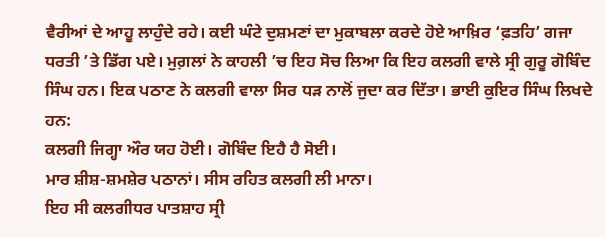ਵੈਰੀਆਂ ਦੇ ਆਹੂ ਲਾਹੁੰਦੇ ਰਹੇ। ਕਈ ਘੰਟੇ ਦੁਸ਼ਮਣਾਂ ਦਾ ਮੁਕਾਬਲਾ ਕਰਦੇ ਹੋਏ ਆਖ਼ਿਰ ‘ਫ਼ਤਹਿ’ ਗਜਾ ਧਰਤੀ ’ਤੇ ਡਿੱਗ ਪਏ। ਮੁਗ਼ਲਾਂ ਨੇ ਕਾਹਲੀ ’ਚ ਇਹ ਸੋਚ ਲਿਆ ਕਿ ਇਹ ਕਲਗੀ ਵਾਲੇ ਸ੍ਰੀ ਗੁਰੂ ਗੋਬਿੰਦ ਸਿੰਘ ਹਨ। ਇਕ ਪਠਾਣ ਨੇ ਕਲਗੀ ਵਾਲਾ ਸਿਰ ਧੜ ਨਾਲੋਂ ਜੁਦਾ ਕਰ ਦਿੱਤਾ। ਭਾਈ ਕੁਇਰ ਸਿੰਘ ਲਿਖਦੇ ਹਨ:
ਕਲਗੀ ਜਿਗ੍ਹਾ ਔਰ ਯਹ ਹੋਈ। ਗੋਬਿੰਦ ਇਹੈ ਹੈ ਸੋਈ।
ਮਾਰ ਸ਼ੀਸ਼-ਸ਼ਮਸ਼ੇਰ ਪਠਾਨਾਂ। ਸੀਸ ਰਹਿਤ ਕਲਗੀ ਲੀ ਮਾਨਾ।
ਇਹ ਸੀ ਕਲਗੀਧਰ ਪਾਤਸ਼ਾਹ ਸ੍ਰੀ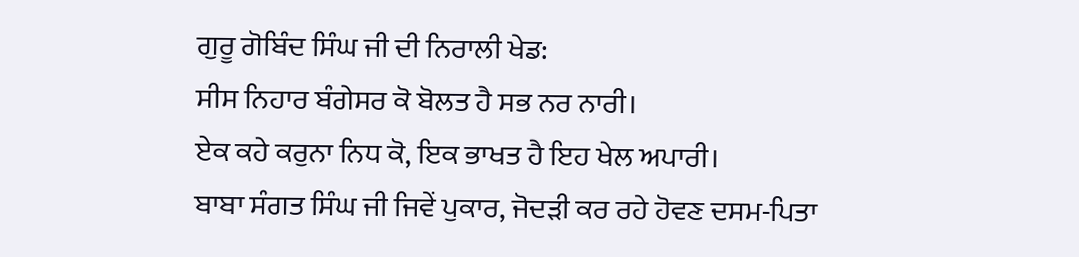ਗੁਰੂ ਗੋਬਿੰਦ ਸਿੰਘ ਜੀ ਦੀ ਨਿਰਾਲੀ ਖੇਡ:
ਸੀਸ ਨਿਹਾਰ ਬੰਗੇਸਰ ਕੋ ਬੋਲਤ ਹੈ ਸਭ ਨਰ ਨਾਰੀ।
ਏਕ ਕਹੇ ਕਰੁਨਾ ਨਿਧ ਕੋ, ਇਕ ਭਾਖਤ ਹੈ ਇਹ ਖੇਲ ਅਪਾਰੀ।
ਬਾਬਾ ਸੰਗਤ ਸਿੰਘ ਜੀ ਜਿਵੇਂ ਪੁਕਾਰ, ਜੋਦੜੀ ਕਰ ਰਹੇ ਹੋਵਣ ਦਸਮ-ਪਿਤਾ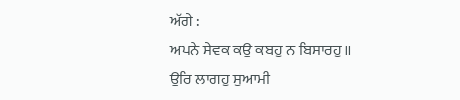ਅੱਗੇ :
ਅਪਨੇ ਸੇਵਕ ਕਉ ਕਬਹੁ ਨ ਬਿਸਾਰਹੁ॥
ਉਰਿ ਲਾਗਹੁ ਸੁਆਮੀ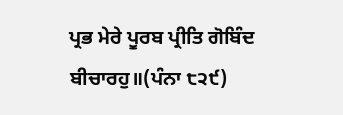ਪ੍ਰਭ ਮੇਰੇ ਪੂਰਬ ਪ੍ਰੀਤਿ ਗੋਬਿੰਦ ਬੀਚਾਰਹੁ॥(ਪੰਨਾ ੮੨੯)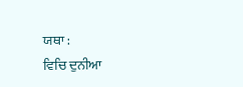ਯਥਾ :
ਵਿਚਿ ਦੁਨੀਆ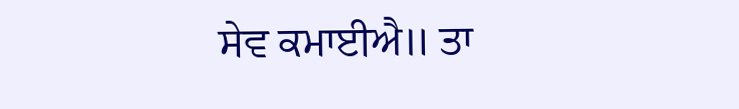ਸੇਵ ਕਮਾਈਐ॥ ਤਾ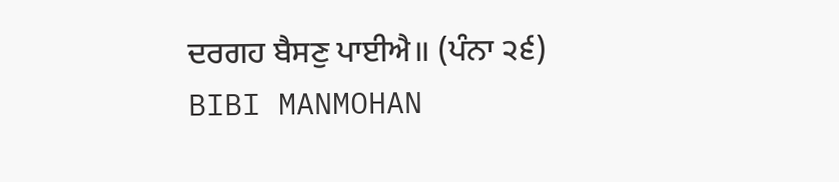ਦਰਗਹ ਬੈਸਣੁ ਪਾਈਐ॥ (ਪੰਨਾ ੨੬)
BIBI MANMOHAN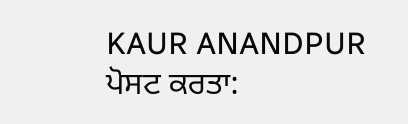KAUR ANANDPUR
ਪੋਸਟ ਕਰਤਾ: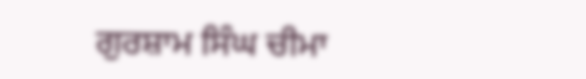ਗੁਰਸ਼ਾਮ ਸਿੰਘ ਚੀਮਾ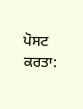ਪੋਸਟ ਕਰਤਾ: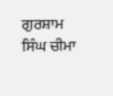ਗੁਰਸ਼ਾਮ ਸਿੰਘ ਚੀਮਾ